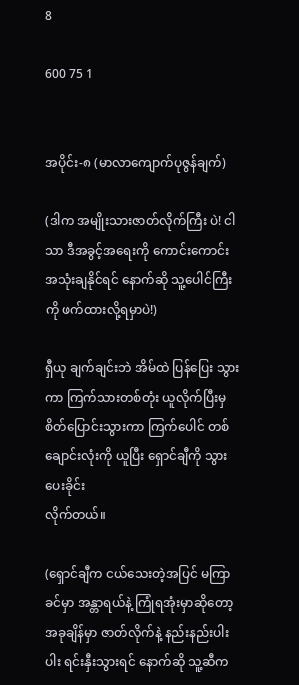8

600 75 1


အပိုင်း-၈ (မာလာကျောက်ပုဇွန်ချက်)

(ဒါက အမျိုးသားဇာတ်လိုက်ကြီး ပဲ! ငါသာ ဒီအခွင့်အရေးကို ကောင်းကောင်းအသုံးချနိုင်ရင် နောက်ဆို သူ့ပေါင်ကြီးကို ဖက်ထားလို့ရမှာပဲ!)

ရှီယု ချက်ချင်းဘဲ အိမ်ထဲ ပြန်ပြေး သွားကာ ကြက်သားတစ်တုံး ယူလိုက်ပြီးမှ စိတ်ပြောင်းသွားကာ ကြက်ပေါင် တစ်ချောင်းလုံးကို ယူပြီး ရှောင်ချီကို သွားပေးခိုင်း
လိုက်တယ်။

(ရှောင်ချီက ငယ်သေးတဲ့အပြင် မကြာခင်မှာ အန္တာရယ်နဲ့ ကြုံရအုံးမှာဆိုတော့ အခုချိန်မှာ ဇာတ်လိုက်နဲ့ နည်းနည်းပါးပါး ရင်းနှီးသွားရင် နောက်ဆို သူ့ဆီက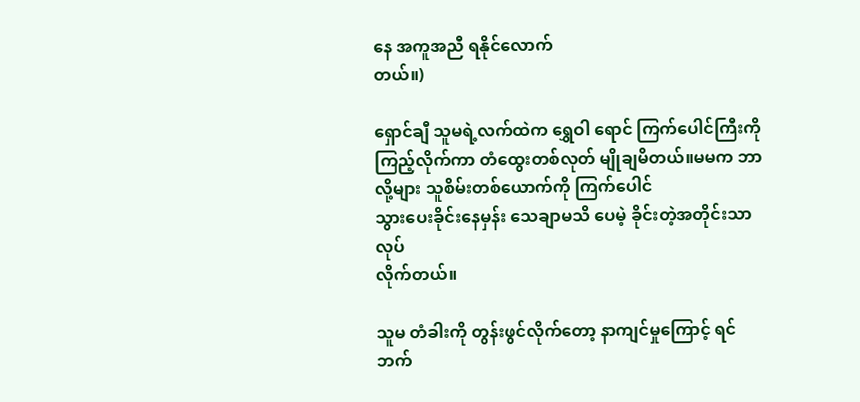နေ အကူအညီ ရနိုင်လောက်
တယ်။)

ရှောင်ချီ သူမရဲ့လက်ထဲက ရွှေဝါ ရောင် ကြက်ပေါင်ကြီးကို ကြည့်လိုက်ကာ တံထွေးတစ်လုတ် မျိုချမိတယ်။မမက ဘာလို့များ သူစိမ်းတစ်ယောက်ကို ကြက်ပေါင်
သွားပေးခိုင်းနေမှန်း သေချာမသိ ပေမဲ့ ခိုင်းတဲ့အတိုင်းသာ လုပ်
လိုက်တယ်။

သူမ တံခါးကို တွန်းဖွင်လိုက်တော့ နာကျင်မှုကြောင့် ရင်ဘက်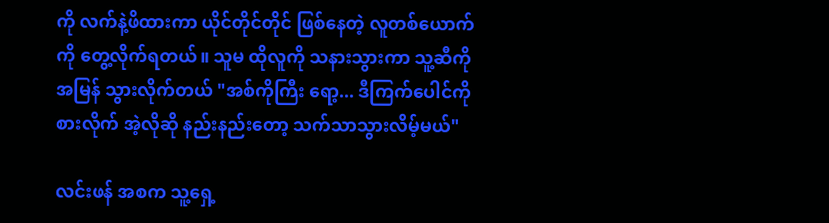ကို လက်နဲ့ဖိထားကာ ယိုင်တိုင်တိုင် ဖြစ်နေတဲ့ လူတစ်ယောက်ကို တွေ့လိုက်ရတယ်။ သူမ ထိုလူကို သနားသွားကာ သူ့ဆီကို အမြန် သွားလိုက်တယ် "အစ်ကိုကြီး ရော့... ဒီကြက်ပေါင်ကို စားလိုက် အဲ့လိုဆို နည်းနည်းတော့ သက်သာသွားလိမ့်မယ်"

လင်းဖန် အစက သူ့ရှေ့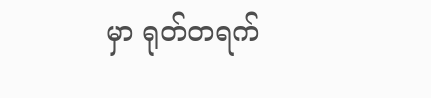မှာ ရုတ်တရက်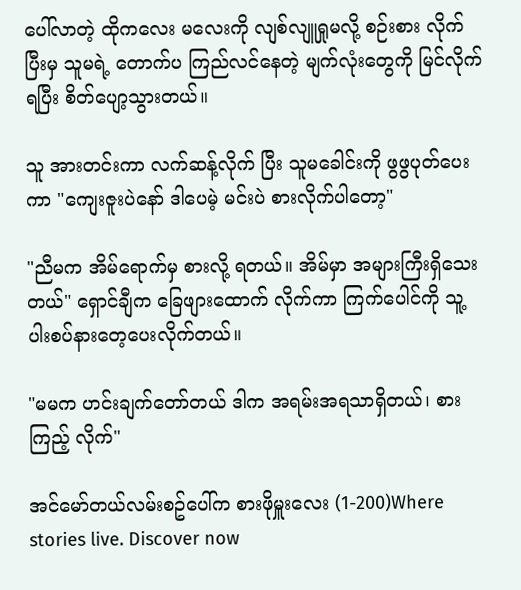ပေါ်လာတဲ့ ထိုကလေး မလေးကို လျစ်လျူရှုမလို့ စဉ်းစား လိုက်ပြီးမှ သူမရဲ့ တောက်ပ ကြည်လင်နေတဲ့ မျက်လုံးတွေကို မြင်လိုက်ရပြီး စိတ်ပျော့သွားတယ်။

သူ အားတင်းကာ လက်ဆန့်လိုက် ပြီး သူမခေါင်းကို ဖွဖွပုတ်ပေးကာ "ကျေးဇူးပဲနော် ဒါပေမဲ့ မင်းပဲ စားလိုက်ပါတော့"

"ညီမက အိမ်ရောက်မှ စားလို့ ရတယ်။ အိမ်မှာ အများကြီးရှိသေး တယ်" ရှောင်ချီက ခြေဖျားထောက် လိုက်ကာ ကြက်ပေါင်ကို သူ့ ပါးစပ်နားတေ့ပေးလိုက်တယ်။

"မမက ဟင်းချက်တော်တယ် ဒါက အရမ်းအရသာရှိတယ်၊ စားကြည့် လိုက်"

အင်မော်တယ်လမ်းစဥ်ပေါ်က စားဖိုမှူးလေး (1-200)Where stories live. Discover now